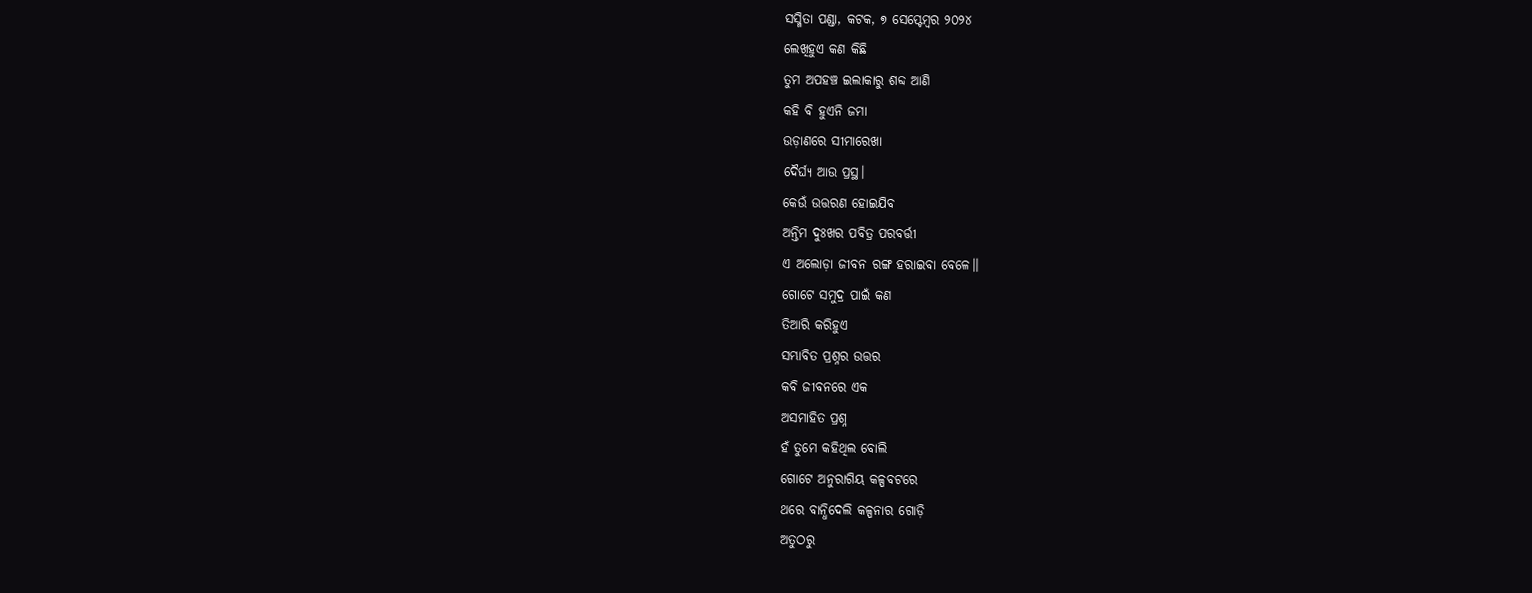ସସ୍ମିତା ପଣ୍ଡା, କଟକ, ୭ ସେପ୍ଟେମ୍ବର ୨୦୨୪
ଲେଖିହୁଏ କଣ କିଛି
ତୁମ ଅପହଞ୍ଚ ଇଲାକାରୁ ଶବ୍ଦ ଆଣି
କହି ବି ହୁଏନି ଜମା
ଉଡ଼ାଣରେ ସୀମାରେଖା
ଦୈର୍ଘ୍ୟ ଆଉ ପ୍ରସ୍ଥ।
କେଉଁ ଉତ୍ତରଣ ହୋଇଯିବ
ଅନ୍ତିମ ଦୁଃଖର ପବିତ୍ର ପରବର୍ତ୍ତୀ
ଏ ଅଲୋଡ଼ା ଜୀବନ ରଙ୍ଗ ହରାଇବା ବେଳେ।।
ଗୋଟେ ସମୁଦ୍ର ପାଇଁ କଣ
ତିଆରି କରିହୁଏ
ସମ୍ଭାବିତ ପ୍ରଶ୍ନର ଉତ୍ତର
କବି ଜୀବନରେ ଏକ
ଅସମାହିତ ପ୍ରଶ୍ନ
ହଁ ତୁମେ କହିଥିଲ ବୋଲି
ଗୋଟେ ଅନୁରାଗିୟ କଳ୍ପବଟରେ
ଥରେ ବାନ୍ଧିଦେଲି କଳ୍ପନାର ଗୋଡ଼ି
ଅତୁଠରୁ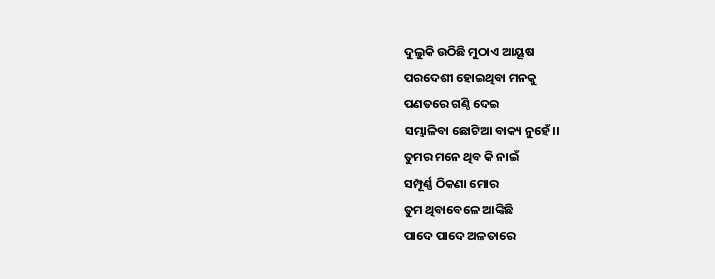ଦୁଲୁକି ଉଠିଛି ମୁଠାଏ ଆୟୂଷ
ପରଦେଶୀ ହୋଇଥିବା ମନକୁ
ପଣତରେ ଗଣ୍ଠି ଦେଇ
ସମ୍ଭାଳିବା ଛୋଟିଆ ବାକ୍ୟ ନୁହେଁ।।
ତୁମର ମନେ ଥିବ କି ନାଇଁ
ସମ୍ପୂର୍ଣ୍ଣ ଠିକଣା ମୋର
ତୁମ ଥିବାବେଳେ ଆଙ୍କିଛି
ପାଦେ ପାଦେ ଅଳତାରେ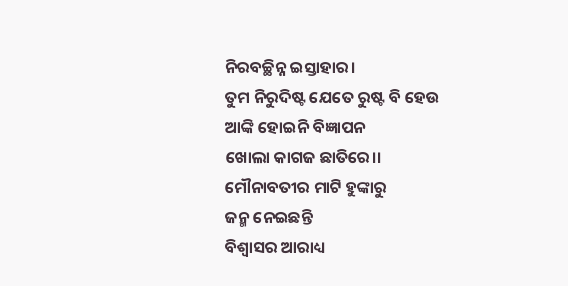ନିରବଚ୍ଛିନ୍ନ ଇସ୍ତାହାର।
ତୁମ ନିରୁଦିଷ୍ଟ ଯେତେ ରୁଷ୍ଟ ବି ହେଉ
ଆଙ୍କି ହୋଇନି ବିଜ୍ଞାପନ
ଖୋଲା କାଗଜ ଛାତିରେ।।
ମୌନାବତୀର ମାଟି ହୁଙ୍କାରୁ
ଜନ୍ମ ନେଇଛନ୍ତି
ବିଶ୍ବାସର ଆରାଧ୍ୟ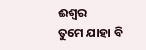ଈଶ୍ୱର
ତୁମେ ଯାହା ବି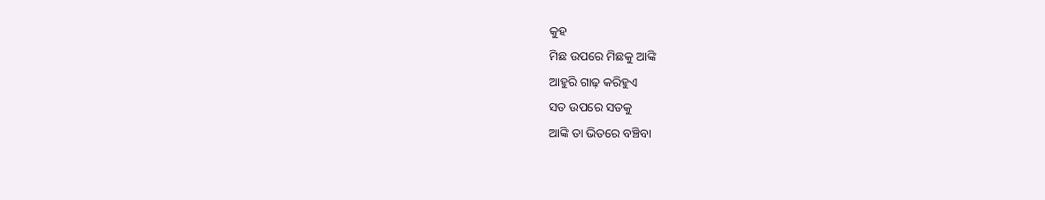କୁହ
ମିଛ ଉପରେ ମିଛକୁ ଆଙ୍କି
ଆହୁରି ଗାଢ଼ କରିହୁଏ
ସତ ଉପରେ ସତକୁ
ଆଙ୍କି ତା ଭିତରେ ବଞ୍ଚିବା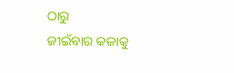ଠାରୁ
ଜୀଇଁବାର କଳାକୁ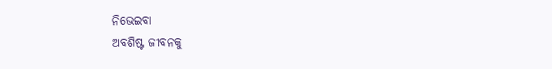ନିଭେଇବା
ଅବଶିଷ୍ଟ ଜୀବନକୁ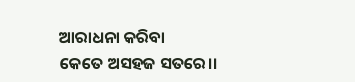ଆରାଧନା କରିବା
କେତେ ଅସହଜ ସତରେ।।